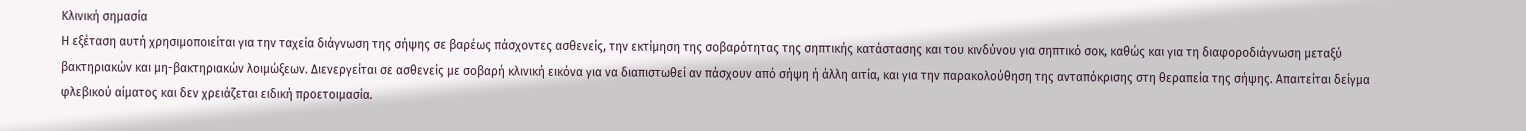Κλινική σημασία
Η εξέταση αυτή χρησιμοποιείται για την ταχεία διάγνωση της σήψης σε βαρέως πάσχοντες ασθενείς, την εκτίμηση της σοβαρότητας της σηπτικής κατάστασης και του κινδύνου για σηπτικό σοκ, καθώς και για τη διαφοροδιάγνωση μεταξύ βακτηριακών και μη-βακτηριακών λοιμώξεων. Διενεργείται σε ασθενείς με σοβαρή κλινική εικόνα για να διαπιστωθεί αν πάσχουν από σήψη ή άλλη αιτία, και για την παρακολούθηση της ανταπόκρισης στη θεραπεία της σήψης. Απαιτείται δείγμα φλεβικού αίματος και δεν χρειάζεται ειδική προετοιμασία.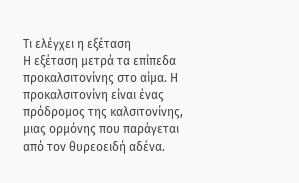Τι ελέγχει η εξέταση
Η εξέταση μετρά τα επίπεδα προκαλσιτονίνης στο αίμα. Η προκαλσιτονίνη είναι ένας πρόδρομος της καλσιτονίνης, μιας ορμόνης που παράγεται από τον θυρεοειδή αδένα.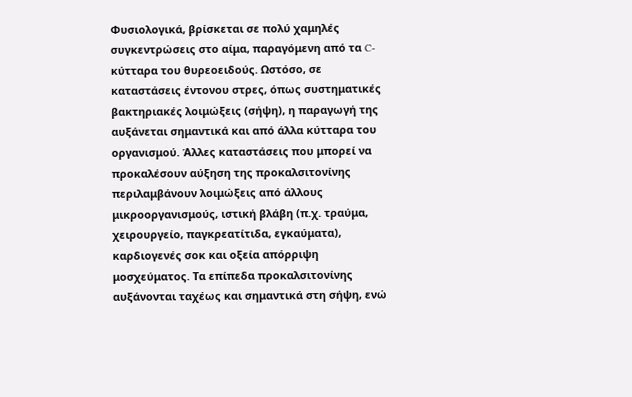Φυσιολογικά, βρίσκεται σε πολύ χαμηλές συγκεντρώσεις στο αίμα, παραγόμενη από τα C-κύτταρα του θυρεοειδούς. Ωστόσο, σε καταστάσεις έντονου στρες, όπως συστηματικές βακτηριακές λοιμώξεις (σήψη), η παραγωγή της αυξάνεται σημαντικά και από άλλα κύτταρα του οργανισμού. Άλλες καταστάσεις που μπορεί να προκαλέσουν αύξηση της προκαλσιτονίνης περιλαμβάνουν λοιμώξεις από άλλους μικροοργανισμούς, ιστική βλάβη (π.χ. τραύμα, χειρουργείο, παγκρεατίτιδα, εγκαύματα), καρδιογενές σοκ και οξεία απόρριψη μοσχεύματος. Τα επίπεδα προκαλσιτονίνης αυξάνονται ταχέως και σημαντικά στη σήψη, ενώ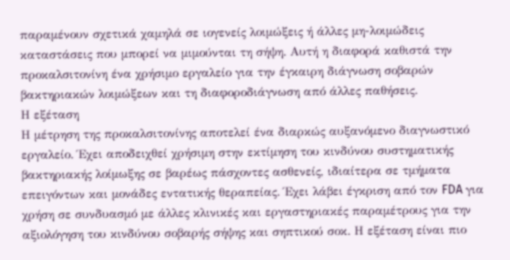παραμένουν σχετικά χαμηλά σε ιογενείς λοιμώξεις ή άλλες μη-λοιμώδεις καταστάσεις που μπορεί να μιμούνται τη σήψη. Αυτή η διαφορά καθιστά την προκαλσιτονίνη ένα χρήσιμο εργαλείο για την έγκαιρη διάγνωση σοβαρών βακτηριακών λοιμώξεων και τη διαφοροδιάγνωση από άλλες παθήσεις.
Η εξέταση
Η μέτρηση της προκαλσιτονίνης αποτελεί ένα διαρκώς αυξανόμενο διαγνωστικό εργαλείο. Έχει αποδειχθεί χρήσιμη στην εκτίμηση του κινδύνου συστηματικής βακτηριακής λοίμωξης σε βαρέως πάσχοντες ασθενείς, ιδιαίτερα σε τμήματα επειγόντων και μονάδες εντατικής θεραπείας. Έχει λάβει έγκριση από τον FDA για χρήση σε συνδυασμό με άλλες κλινικές και εργαστηριακές παραμέτρους για την αξιολόγηση του κινδύνου σοβαρής σήψης και σηπτικού σοκ. Η εξέταση είναι πιο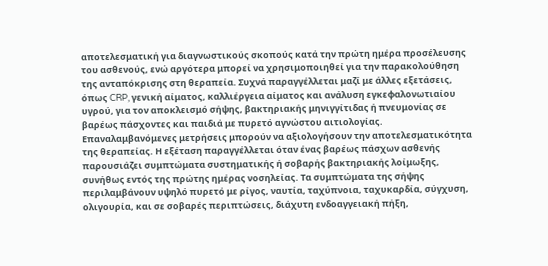αποτελεσματική για διαγνωστικούς σκοπούς κατά την πρώτη ημέρα προσέλευσης του ασθενούς, ενώ αργότερα μπορεί να χρησιμοποιηθεί για την παρακολούθηση της ανταπόκρισης στη θεραπεία. Συχνά παραγγέλλεται μαζί με άλλες εξετάσεις, όπως CRP, γενική αίματος, καλλιέργεια αίματος και ανάλυση εγκεφαλονωτιαίου υγρού, για τον αποκλεισμό σήψης, βακτηριακής μηνιγγίτιδας ή πνευμονίας σε βαρέως πάσχοντες και παιδιά με πυρετό αγνώστου αιτιολογίας. Επαναλαμβανόμενες μετρήσεις μπορούν να αξιολογήσουν την αποτελεσματικότητα της θεραπείας. Η εξέταση παραγγέλλεται όταν ένας βαρέως πάσχων ασθενής παρουσιάζει συμπτώματα συστηματικής ή σοβαρής βακτηριακής λοίμωξης, συνήθως εντός της πρώτης ημέρας νοσηλείας. Τα συμπτώματα της σήψης περιλαμβάνουν υψηλό πυρετό με ρίγος, ναυτία, ταχύπνοια, ταχυκαρδία, σύγχυση, ολιγουρία, και σε σοβαρές περιπτώσεις, διάχυτη ενδοαγγειακή πήξη,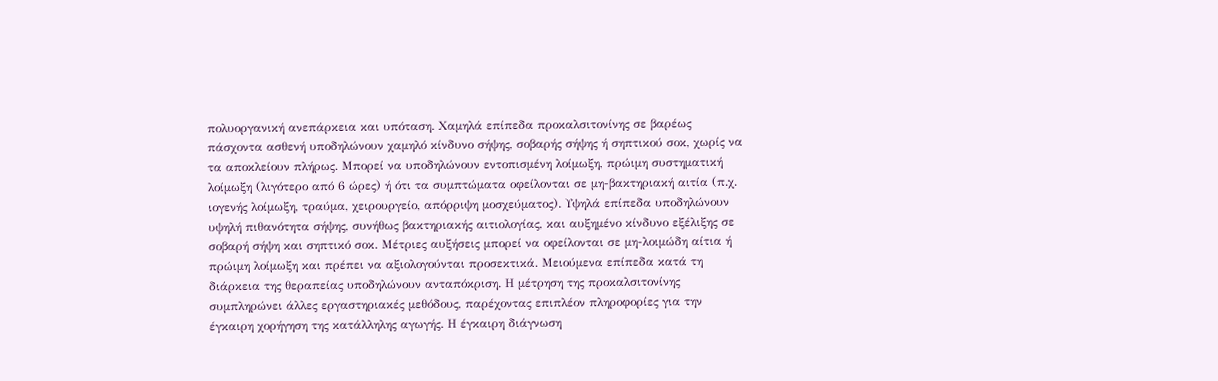πολυοργανική ανεπάρκεια και υπόταση. Χαμηλά επίπεδα προκαλσιτονίνης σε βαρέως πάσχοντα ασθενή υποδηλώνουν χαμηλό κίνδυνο σήψης, σοβαρής σήψης ή σηπτικού σοκ, χωρίς να τα αποκλείουν πλήρως. Μπορεί να υποδηλώνουν εντοπισμένη λοίμωξη, πρώιμη συστηματική λοίμωξη (λιγότερο από 6 ώρες) ή ότι τα συμπτώματα οφείλονται σε μη-βακτηριακή αιτία (π.χ. ιογενής λοίμωξη, τραύμα, χειρουργείο, απόρριψη μοσχεύματος). Υψηλά επίπεδα υποδηλώνουν υψηλή πιθανότητα σήψης, συνήθως βακτηριακής αιτιολογίας, και αυξημένο κίνδυνο εξέλιξης σε σοβαρή σήψη και σηπτικό σοκ. Μέτριες αυξήσεις μπορεί να οφείλονται σε μη-λοιμώδη αίτια ή πρώιμη λοίμωξη και πρέπει να αξιολογούνται προσεκτικά. Μειούμενα επίπεδα κατά τη διάρκεια της θεραπείας υποδηλώνουν ανταπόκριση. Η μέτρηση της προκαλσιτονίνης συμπληρώνει άλλες εργαστηριακές μεθόδους, παρέχοντας επιπλέον πληροφορίες για την έγκαιρη χορήγηση της κατάλληλης αγωγής. Η έγκαιρη διάγνωση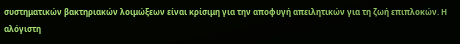συστηματικών βακτηριακών λοιμώξεων είναι κρίσιμη για την αποφυγή απειλητικών για τη ζωή επιπλοκών. Η αλόγιστη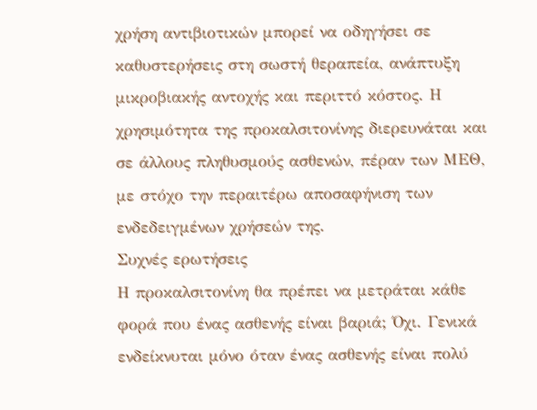χρήση αντιβιοτικών μπορεί να οδηγήσει σε καθυστερήσεις στη σωστή θεραπεία, ανάπτυξη μικροβιακής αντοχής και περιττό κόστος. Η χρησιμότητα της προκαλσιτονίνης διερευνάται και σε άλλους πληθυσμούς ασθενών, πέραν των ΜΕΘ, με στόχο την περαιτέρω αποσαφήνιση των ενδεδειγμένων χρήσεών της.
Συχνές ερωτήσεις
Η προκαλσιτονίνη θα πρέπει να μετράται κάθε φορά που ένας ασθενής είναι βαριά; Όχι. Γενικά ενδείκνυται μόνο όταν ένας ασθενής είναι πολύ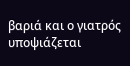βαριά και ο γιατρός υποψιάζεται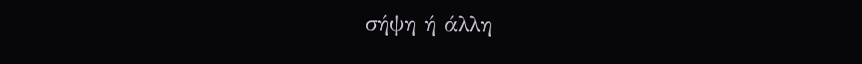σήψη ή άλλη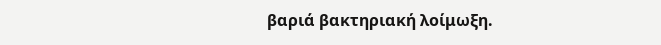βαριά βακτηριακή λοίμωξη.